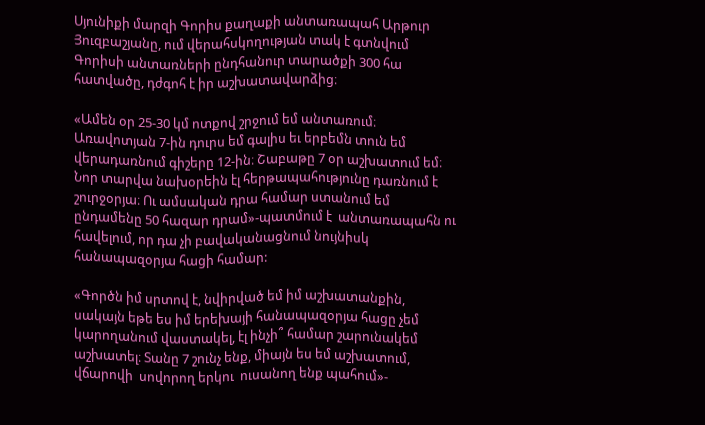Սյունիքի մարզի Գորիս քաղաքի անտառապահ Արթուր Յուզբաշյանը, ում վերահսկողության տակ է գտնվում Գորիսի անտառների ընդհանուր տարածքի 300 հա հատվածը, դժգոհ է իր աշխատավարձից։

«Ամեն օր 25-30 կմ ոտքով շրջում եմ անտառում։ Առավոտյան 7-ին դուրս եմ գալիս եւ երբեմն տուն եմ վերադառնում գիշերը 12-ին։ Շաբաթը 7 օր աշխատում եմ։ Նոր տարվա նախօրեին էլ հերթապահությունը դառնում է շուրջօրյա։ Ու ամսական դրա համար ստանում եմ ընդամենը 50 հազար դրամ»-պատմում է  անտառապահն ու հավելում, որ դա չի բավականացնում նույնիսկ հանապազօրյա հացի համար:

«Գործն իմ սրտով է, նվիրված եմ իմ աշխատանքին, սակայն եթե ես իմ երեխայի հանապազօրյա հացը չեմ կարողանում վաստակել, էլ ինչի՞ համար շարունակեմ աշխատել։ Տանը 7 շունչ ենք, միայն ես եմ աշխատում, վճարովի  սովորող երկու  ուսանող ենք պահում»-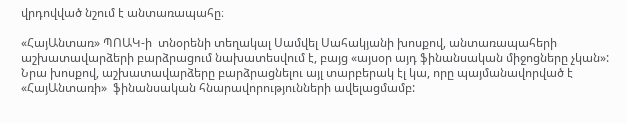վրդովված նշում է անտառապահը։

«ՀայԱնտառ» ՊՈԱԿ-ի  տնօրենի տեղակալ Սամվել Սահակյանի խոսքով, անտառապահերի աշխատավարձերի բարձրացում նախատեսվում է, բայց «այսօր այդ ֆինանսական միջոցները չկան»: Նրա խոսքով, աշխատավարձերը բարձրացնելու այլ տարբերակ էլ կա, որը պայմանավորված է «ՀայԱնտառի»  ֆինանսական հնարավորությունների ավելացմամբ: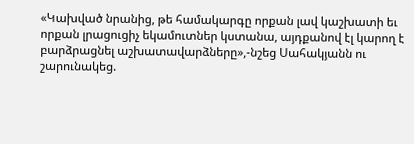«Կախված նրանից, թե համակարգը որքան լավ կաշխատի եւ որքան լրացուցիչ եկամուտներ կստանա, այդքանով էլ կարող է բարձրացնել աշխատավարձները»,-նշեց Սահակյանն ու շարունակեց.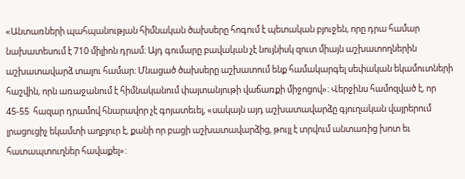«Անտառների պահպանության հիմնական ծախսերը հոգում է պետական բյուջեն, որը դրա համար նախատեսում է 710 միլիոն դրամ։ Այդ գումարը բավական չէ նույնիսկ զուտ միայն աշխատողներին աշխատավարձ տալու համար։ Մնացած ծախսերը աշխատում ենք համակարգել սեփական եկամուտների հաշվին, որն առաջանում է հիմնականում փայտանյութի վաճառքի միջոցով»։ Վերջինս համոզված է, որ 45-55  հազար դրամով հնարավոր չէ գոյատեւել, «սակայն այդ աշխատավարձը գյուղական վայրերում լրացուցիչ եկամտի աղբյուր է, քանի որ բացի աշխատավարձից, թույլ է տրվում անտառից խոտ եւ հատապտուղներ հավաքել»: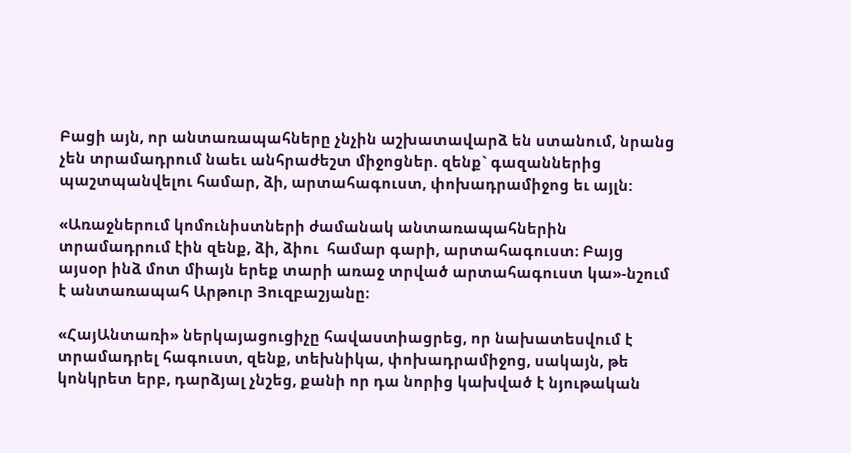Բացի այն, որ անտառապահները չնչին աշխատավարձ են ստանում, նրանց չեն տրամադրում նաեւ անհրաժեշտ միջոցներ. զենք` գազաններից պաշտպանվելու համար, ձի, արտահագուստ, փոխադրամիջոց եւ այլն:

«Առաջներում կոմունիստների ժամանակ անտառապահներին տրամադրում էին զենք, ձի, ձիու  համար գարի, արտահագուստ։ Բայց այսօր ինձ մոտ միայն երեք տարի առաջ տրված արտահագուստ կա»-նշում է անտառապահ Արթուր Յուզբաշյանը։

«ՀայԱնտառի» ներկայացուցիչը հավաստիացրեց, որ նախատեսվում է տրամադրել հագուստ, զենք, տեխնիկա, փոխադրամիջոց, սակայն, թե կոնկրետ երբ, դարձյալ չնշեց, քանի որ դա նորից կախված է նյութական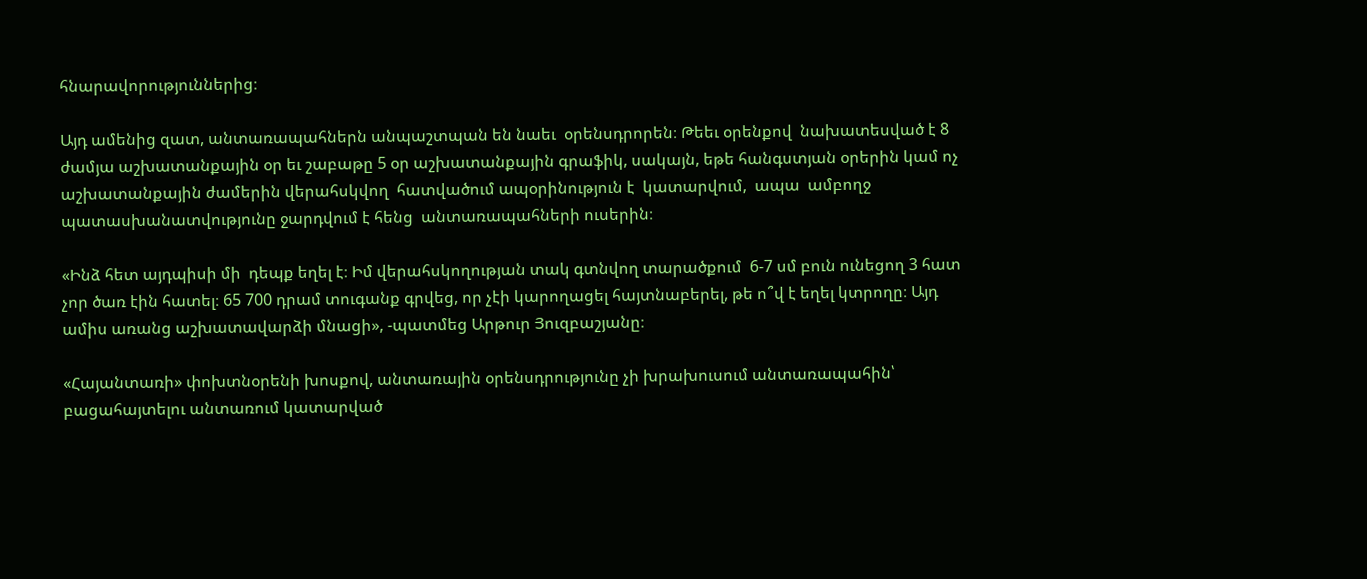հնարավորություններից։

Այդ ամենից զատ, անտառապահներն անպաշտպան են նաեւ  օրենսդրորեն։ Թեեւ օրենքով  նախատեսված է 8 ժամյա աշխատանքային օր եւ շաբաթը 5 օր աշխատանքային գրաֆիկ, սակայն, եթե հանգստյան օրերին կամ ոչ աշխատանքային ժամերին վերահսկվող  հատվածում ապօրինություն է  կատարվում,  ապա  ամբողջ պատասխանատվությունը ջարդվում է հենց  անտառապահների ուսերին։

«Ինձ հետ այդպիսի մի  դեպք եղել է։ Իմ վերահսկողության տակ գտնվող տարածքում  6-7 սմ բուն ունեցող 3 հատ չոր ծառ էին հատել։ 65 700 դրամ տուգանք գրվեց, որ չէի կարողացել հայտնաբերել, թե ո՞վ է եղել կտրողը։ Այդ ամիս առանց աշխատավարձի մնացի», -պատմեց Արթուր Յուզբաշյանը։

«Հայանտառի» փոխտնօրենի խոսքով, անտառային օրենսդրությունը չի խրախուսում անտառապահին՝  բացահայտելու անտառում կատարված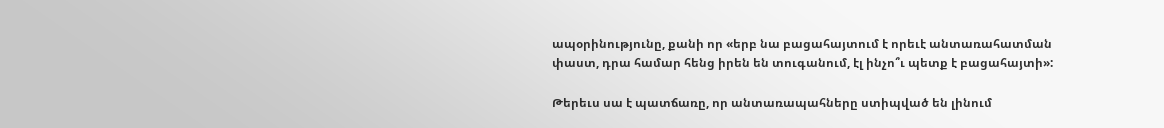ապօրինությունը, քանի որ «երբ նա բացահայտում է որեւէ անտառահատման փաստ, դրա համար հենց իրեն են տուգանում, էլ ինչո՞ւ պետք է բացահայտի»:

Թերեւս սա է պատճառը, որ անտառապահները ստիպված են լինում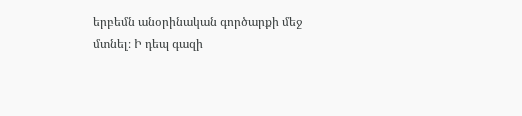երբեմն անօրինական գործարքի մեջ մտնել։ Ի դեպ գազի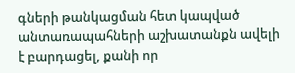գների թանկացման հետ կապված անտառապահների աշխատանքն ավելի է բարդացել, քանի որ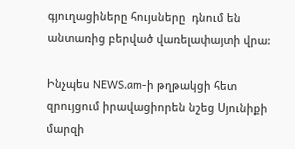գյուղացիները հույսները  դնում են անտառից բերված վառելափայտի վրա:

Ինչպես NEWS.am-ի թղթակցի հետ զրույցում իրավացիորեն նշեց Սյունիքի մարզի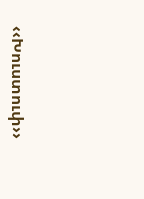‹‹Խուստուփ››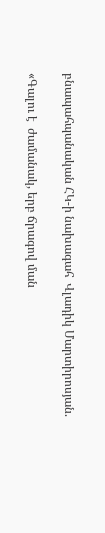բնապահպանական ՀԿ-ի նախագահ  Վլադիկ Մարտիրոսյան.

«Գալու է  ժամանակ, երբ ճրագով ման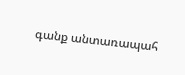գանք անտառապահ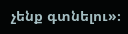չենք գտնելու»։